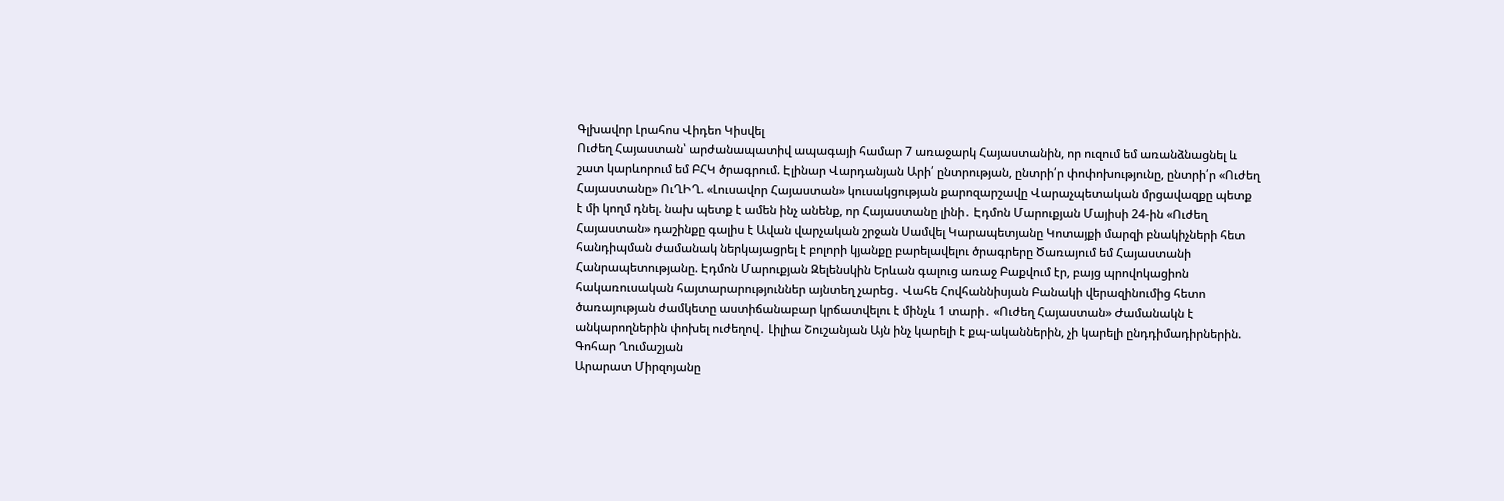Գլխավոր Լրահոս Վիդեո Կիսվել
Ուժեղ Հայաստան՝ արժանապատիվ ապագայի համար 7 առաջարկ Հայաստանին, որ ուզում եմ առանձնացնել և շատ կարևորում եմ ԲՀԿ ծրագրում. Էլինար Վարդանյան Արի՛ ընտրության, ընտրի՛ր փոփոխությունը, ընտրի՛ր «Ուժեղ Հայաստանը» ՈւՂԻՂ. «Լուսավոր Հայաստան» կուսակցության քարոզարշավը Վարաչպետական մրցավազքը պետք է մի կողմ դնել. նախ պետք է ամեն ինչ անենք, որ Հայաստանը լինի․ Էդմոն Մարուքյան Մայիսի 24-ին «Ուժեղ Հայաստան» դաշինքը գալիս է Ավան վարչական շրջան Սամվել Կարապետյանը Կոտայքի մարզի բնակիչների հետ հանդիպման ժամանակ ներկայացրել է բոլորի կյանքը բարելավելու ծրագրերը Ծառայում եմ Հայաստանի Հանրապետությանը. Էդմոն Մարուքյան Զելենսկին Երևան գալուց առաջ Բաքվում էր, բայց պրովոկացիոն հակառուսական հայտարարություններ այնտեղ չարեց․ Վահե Հովհաննիսյան Բանակի վերազինումից հետո ծառայության ժամկետը աստիճանաբար կրճատվելու է մինչև 1 տարի․ «Ուժեղ Հայաստան» Ժամանակն է անկարողներին փոխել ուժեղով․ Լիլիա Շուշանյան Այն ինչ կարելի է քպ-ականներին, չի կարելի ընդդիմադիրներին. Գոհար Ղումաշյան
Արարատ Միրզոյանը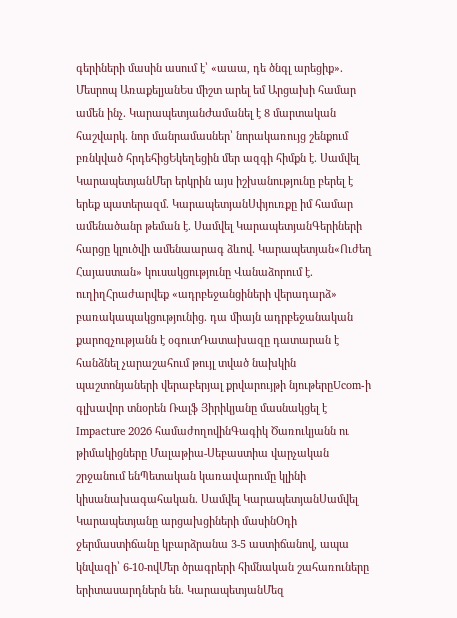գերիների մասին ասում է՝ «աաա, դե ծնգլ արեցիք»․ Մեսրոպ ԱռաքելյանԵս միշտ արել եմ Արցախի համար ամեն ինչ․ ԿարապետյանԺամանել է 8 մարտական հաշվարկ․ նոր մանրամասներ՝ նորակառույց շենքում բռնկված հրդեհիցԵկեղեցին մեր ազգի հիմքն է․ Սամվել ԿարապետյանՄեր երկրին այս իշխանությունը բերել է երեք պատերազմ․ ԿարապետյանՍփյուռքը իմ համար ամենածանր թեման է․ Սամվել ԿարապետյանԳերիների հարցը կլուծվի ամենաարագ ձևով․ Կարապետյան«Ուժեղ Հայաստան» կուսակցությունը Վանաձորում է․ ուղիղՀրաժարվեք «ադրբեջանցիների վերադարձ» բառակապակցությունից․ դա միայն ադրբեջանական քարոզչությանն է օգուտԴատախազը դատարան է հանձնել չարաշահում թույլ տված նախկին պաշտոնյաների վերաբերյալ քրվարույթի նյութերըUcom-ի գլխավոր տնօրեն Ռալֆ Յիրիկյանը մասնակցել է Impacture 2026 համաժողովինԳագիկ Ծառուկյանն ու թիմակիցները Մալաթիա-Սեբաստիա վարչական շրջանում ենՊետական կառավարումը կլինի կիսանախագահական․ Սամվել ԿարապետյանՍամվել Կարապետյանը արցախցիների մասինՕդի ջերմաստիճանը կբարձրանա 3-5 աստիճանով, ապա կնվազի՝ 6-10-ովՄեր ծրագրերի հիմնական շահառուները երիտասարդներն են․ ԿարապետյանՄեզ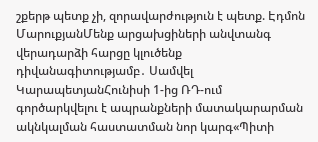շքերթ պետք չի, զորավարժություն է պետք. Էդմոն ՄարուքյանՄենք արցախցիների անվտանգ վերադարձի հարցը կլուծենք դիվանագիտությամբ․ Սամվել ԿարապետյանՀունիսի 1-ից ՌԴ-ում գործարկվելու է ապրանքների մատակարարման ակնկալման հաստատման նոր կարգ«Պիտի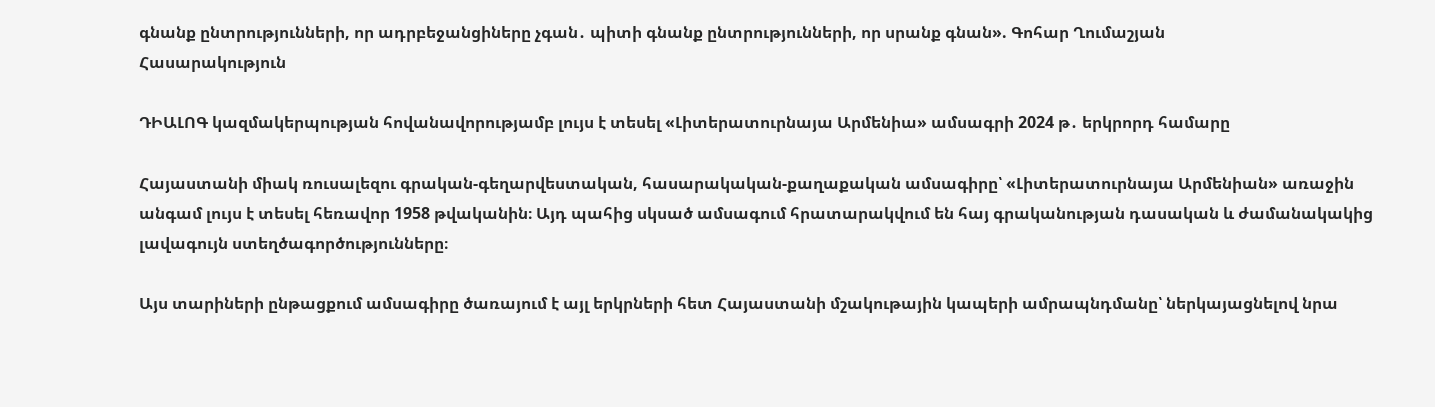գնանք ընտրությունների, որ ադրբեջանցիները չգան․ պիտի գնանք ընտրությունների, որ սրանք գնան». Գոհար Ղումաշյան
Հասարակություն

ԴԻԱԼՈԳ կազմակերպության հովանավորությամբ լույս է տեսել «Լիտերատուրնայա Արմենիա» ամսագրի 2024 թ․ երկրորդ համարը

Հայաստանի միակ ռուսալեզու գրական-գեղարվեստական, հասարակական-քաղաքական ամսագիրը՝ «Լիտերատուրնայա Արմենիան» առաջին անգամ լույս է տեսել հեռավոր 1958 թվականին։ Այդ պահից սկսած ամսագում հրատարակվում են հայ գրականության դասական և ժամանակակից լավագույն ստեղծագործությունները։

Այս տարիների ընթացքում ամսագիրը ծառայում է այլ երկրների հետ Հայաստանի մշակութային կապերի ամրապնդմանը՝ ներկայացնելով նրա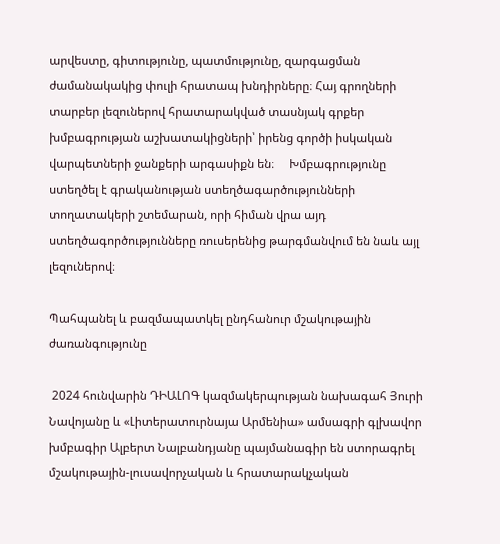արվեստը, գիտությունը, պատմությունը, զարգացման ժամանակակից փուլի հրատապ խնդիրները։ Հայ գրողների տարբեր լեզուներով հրատարակված տասնյակ գրքեր խմբագրության աշխատակիցների՝ իրենց գործի իսկական վարպետների ջանքերի արգասիքն են։     Խմբագրությունը ստեղծել է գրականության ստեղծագարծությունների տողատակերի շտեմարան, որի հիման վրա այդ ստեղծագործությունները ռուսերենից թարգմանվում են նաև այլ լեզուներով։

Պահպանել և բազմապատկել ընդհանուր մշակութային ժառանգությունը

 2024 հունվարին ԴԻԱԼՈԳ կազմակերպության նախագահ Յուրի Նավոյանը և «Լիտերատուրնայա Արմենիա» ամսագրի գլխավոր խմբագիր Ալբերտ Նալբանդյանը պայմանագիր են ստորագրել  մշակութային-լուսավորչական և հրատարակչական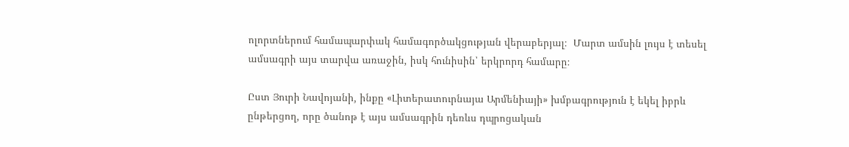ոլորտներում համապարփակ համագործակցության վերաբերյալ։  Մարտ ամսին լույս է տեսել ամսագրի այս տարվա առաջին, իսկ հունիսին՝ երկրորդ համարը։

Ըստ Յուրի Նավոյանի, ինքը «Լիտերատուրնայա Արմենիայի» խմբագրություն է եկել իբրև ընթերցող, որը ծանոթ է այս ամսագրին դեռևս դպրոցական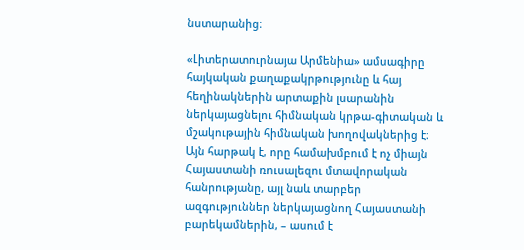նստարանից։

«Լիտերատուրնայա Արմենիա» ամսագիրը հայկական քաղաքակրթությունը և հայ հեղինակներին արտաքին լսարանին ներկայացնելու հիմնական կրթա-գիտական և մշակութային հիմնական խողովակներից է։ Այն հարթակ է, որը համախմբում է ոչ միայն Հայաստանի ռուսալեզու մտավորական հանրությանը, այլ նաև տարբեր ազգություններ ներկայացնող Հայաստանի բարեկամներին, – ասում է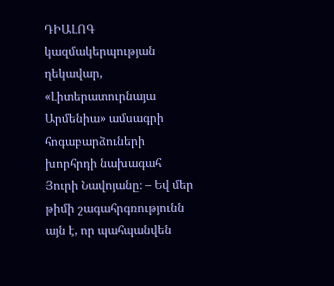ԴԻԱԼՈԳ կազմակերպության ղեկավար, «Լիտերատուրնայա Արմենիա» ամսագրի հոգաբարձուների խորհրդի նախագահ Յուրի Նավոյանը։ – Եվ մեր թիմի շագահրգռությունն այն է, որ պահպանվեն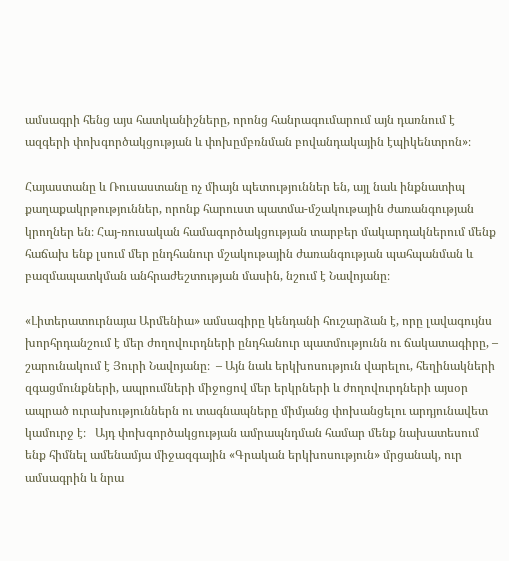ամսագրի հենց այս հատկանիշները, որոնց հանրագումարում այն դառնում է ազգերի փոխգործակցության և փոխըմբռնման բովանդակային էպիկենտրոն»։

Հայաստանը և Ռուսաստանը ոչ միայն պետություններ են, այլ նաև ինքնատիպ քաղաքակրթություններ, որոնք հարուստ պատմա-մշակութային ժառանգության կրողներ են։ Հայ-ռուսական համագործակցության տարբեր մակարդակներում մենք հաճախ ենք լսում մեր ընդհանուր մշակութային ժառանգության պահպանման և բազմապատկման անհրաժեշտության մասին, նշում է Նավոյանը։

«Լիտերատուրնայա Արմենիա» ամսագիրը կենդանի հուշարձան է, որը լավագույնս խորհրդանշում է մեր ժողովուրդների ընդհանուր պատմությունն ու ճակատագիրը, – շարունակում է Յուրի Նավոյանը։  – Այն նաև երկխոսություն վարելու, հեղինակների զգացմունքների, ապրումների միջոցով մեր երկրների և ժողովուրդների այսօր ապրած ուրախություններն ու տագնապները միմյանց փոխանցելու արդյունավետ կամուրջ է։   Այդ փոխգործակցության ամրապնդման համար մենք նախատեսում ենք հիմնել ամենամյա միջազգային «Գրական երկխոսություն» մրցանակ, ուր ամսագրին և նրա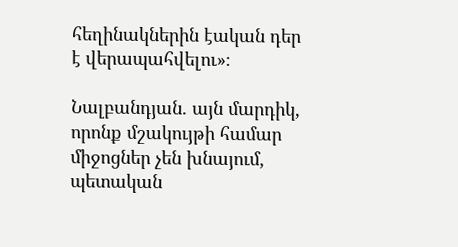հեղինակներին էական դեր է վերապահվելու»։

Նալբանդյան. այն մարդիկ, որոնք մշակույթի համար միջոցներ չեն խնայում, պետական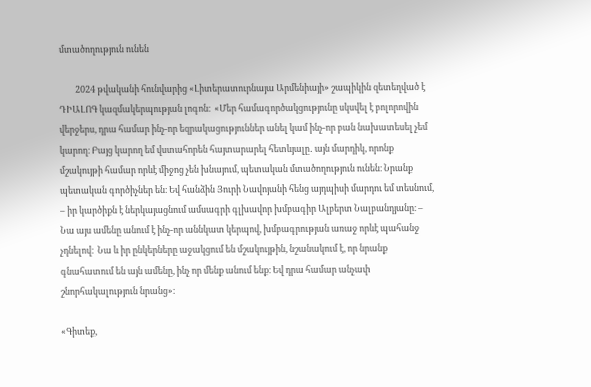մտածողություն ունեն

        2024 թվականի հունվարից «Լիտերատուրնայա Արմենիայի» շապիկին զետեղված է ԴԻԱԼՈԳ կազմակերպության լոգոն։  «Մեր համագործակցությունը սկսվել է բոլորովին վերջերս, դրա համար ինչ-որ եզրակացություններ անել կամ ինչ-որ բան նախատեսել չեմ կարող։ Բայց կարող եմ վստահորեն հայտարարել հետևյալը․ այն մարդիկ, որոնք մշակույթի համար որևէ միջոց չեն խնայում, պետական մտածողություն ունեն։ Նրանք պետական գործիչներ են։ Եվ հանձին Յուրի Նավոյանի հենց այդպիսի մարդու եմ տեսնում, – իր կարծիքն է ներկայացնում ամսագրի գլխավոր խմբագիր Ալբերտ Նալբանդյանը։ –  Նա այս ամենը անում է ինչ-որ աննկատ կերպով, խմբագրության առաջ որևէ պահանջ չդնելով։  Նա և իր ընկերները աջակցում են մշակույթին, նշանակում է, որ նրանք գնահատում են այն ամենը, ինչ որ մենք անում ենք։ Եվ դրա համար անչափ շնորհակալություն նրանց»։

«Գիտեք,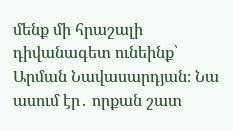մենք մի հրաշալի դիվանագետ ունեինք՝ Արման Նավասարդյան։ Նա ասում էր․ որքան շատ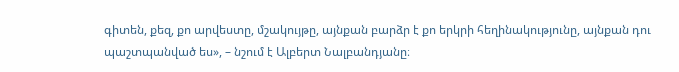գիտեն, քեզ, քո արվեստը, մշակույթը, այնքան բարձր է քո երկրի հեղինակությունը, այնքան դու պաշտպանված ես», – նշում է Ալբերտ Նալբանդյանը։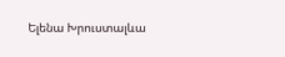Ելենա Խրուստալևա